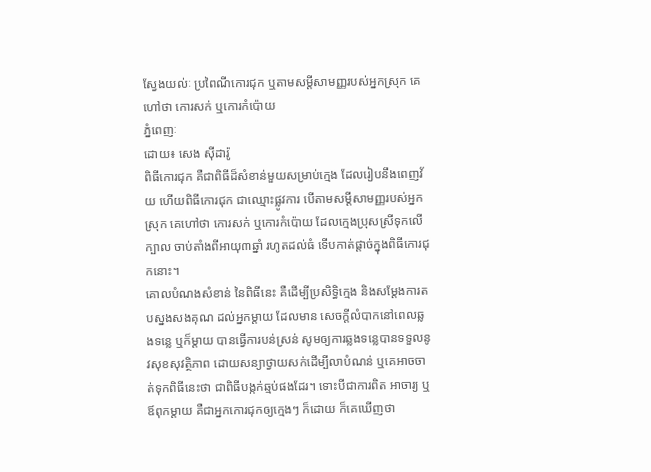ស្វែងយល់ៈ ប្រពៃណីកោរជុក ឬតាមសម្តីសាមញ្ញរបស់អ្នកស្រុក គេហៅថា កោរសក់ ឬកោរកំប៉ោយ
ភ្នំពេញៈ
ដោយ៖ សេង ស៊ីដារ៉ូ
ពិធីកោរជុក គឺជាពិធីដ៏សំខាន់មួយសម្រាប់ក្មេង ដែលរៀបនឹងពេញវ័យ ហើយពិធីកោរជុក ជាឈ្មោះផ្លូវការ បើតាមសម្តីសាមញ្ញរបស់អ្នកស្រុក គេហៅថា កោរសក់ ឬកោរកំប៉ោយ ដែលក្មេងប្រុសស្រីទុកលើក្បាល ចាប់តាំងពីអាយុ៣ឆ្នាំ រហូតដល់ធំ ទើបកាត់ផ្តាច់ក្នុងពិធីកោរជុកនោះ។
គោលបំណងសំខាន់ នៃពិធីនេះ គឺដើម្បីប្រសិទ្ធិក្មេង និងសម្តែងការតបស្នងសងគុណ ដល់អ្នកម្តាយ ដែលមាន សេចក្តីលំបាកនៅពេលឆ្លងទន្លេ ឬក៏ម្តាយ បានធ្វើការបន់ស្រន់ សូមឲ្យការឆ្លងទន្លេបានទទួលនូវសុខសុវត្ថិភាព ដោយសន្យាថ្វាយសក់ដើម្បីលាបំណន់ ឬគេអាចចាត់ទុកពិធីនេះថា ជាពិធីបង្កក់ឆ្មប់ផងដែរ។ ទោះបីជាការពិត អាចារ្យ ឬឪពុកម្តាយ គឺជាអ្នកកោរជុកឲ្យក្មេងៗ ក៏ដោយ ក៏គេឃើញថា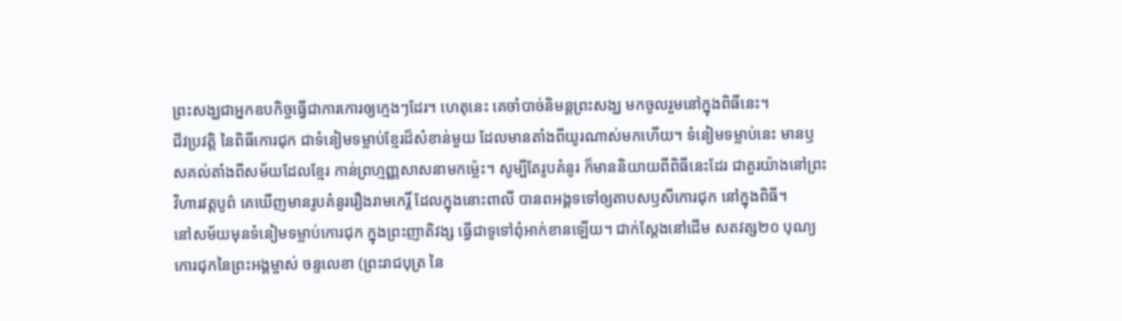ព្រះសង្ឃជាអ្នកឧបកិច្ចធ្វើជាការកោរឲ្យក្មេងៗដែរ។ ហេតុនេះ គេចាំបាច់និមន្តព្រះសង្ឃ មកចូលរួមនៅក្នុងពិធីនេះ។
ជីវប្រវត្តិ នៃពិធីកោរជុក ជាទំនៀមទម្លាប់ខ្មែរដ៏សំខាន់មួយ ដែលមានតាំងពីយូរណាស់មកហើយ។ ទំនៀមទម្លាប់នេះ មានឫសគល់តាំងពីសម័យដែលខ្មែរ កាន់ព្រហ្មញ្ញសាសនាមកម្ល៉េះ។ សូម្បីតែរូបគំនូរ ក៏មាននិយាយពីពិធីនេះដែរ ជាតួរយ៉ាងនៅព្រះវិហារវត្តបូព៌ គេឃើញមានរូបគំនូររឿងរាមកេរ្តិ៍ ដែលក្នុងនោះពាលី បានពអង្គទទៅឲ្យតាបសឫសីកោរជុក នៅក្នុងពិធី។
នៅសម័យមុនទំនៀមទម្លាប់កោរជុក ក្នុងព្រះញាតិវង្ស ធ្វើជាទូទៅពុំអាក់ខានឡើយ។ ជាក់ស្តែងនៅដើម សតវត្ស២០ បុណ្យកោរជុកនៃព្រះអង្គម្ចាស់ ចន្ទលេខា (ព្រះរាជបុត្រ នៃ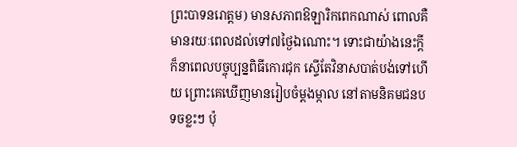ព្រះបាទនរោត្តម) មានសភាពឱឡារិកពេកណាស់ ពោលគឺ មានរយៈពេលដល់ទៅ៧ថ្ងៃឯណោះ។ ទោះជាយ៉ាងនេះក្តី ក៏នាពេលបច្ចុប្បន្នពិធីកោរជុក ស្ទើតែវិនាសបាត់បង់ទៅហើយ ព្រោះគេឃើញមានរៀបចំម្តងម្កាល នៅតាមនិគមជនបទចខ្លះៗ ប៉ុ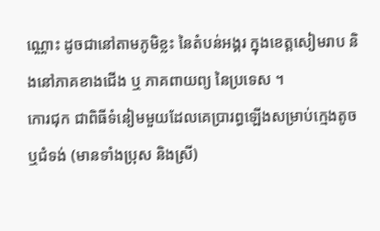ណ្ណោះ ដូចជានៅតាមភូមិខ្លះ នៃតំបន់អង្គរ ក្នុងខេត្តសៀមរាប និងនៅភាគខាងជើង ឬ ភាគពាយព្យ នៃប្រទេស ។
កោរជុក ជាពិធីទំនៀមមួយដែលគេប្រារព្ធឡើងសម្រាប់ក្មេងតូច ឬជំទង់ (មានទាំងប្រុស និងស្រី)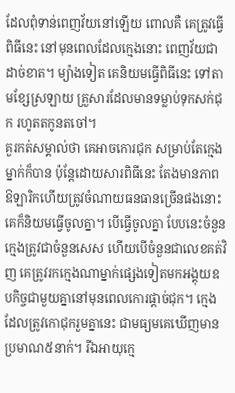ដែលពុំទាន់ពេញវ័យនៅឡើយ ពោលគឺ គេត្រូវធ្វើពិធីនេះ នៅមុនពេលដែលក្មេងនោះ ពេញវ័យជាដាច់ខាត។ ម្យ៉ាងទៀត គេនិយមធ្វើពិធីនេះ ទៅតាមខ្សែស្រឡាយ គ្រួសារដែលមានទម្លាប់ទុកសក់ជុក រហូតតកូនតចៅ។
គួរកត់សម្គាល់ថា គេអាចកោរជុក សម្រាប់តែក្មេងម្នាក់ក៏បាន ប៉ុន្តែដោយសារពិធីនេះ តែងមានភាពឱឡារិកហើយត្រូវចំណាយធនធានច្រើនផងនោះ គេក៏និយមធ្វើចូលគ្នា។ បើធ្វើចូលគ្នា បែបនេះចំនួនក្មេងត្រូវជាចំនួនសេស ហើយបើចំនួនជាលេខគត់វិញ គេត្រូវរកក្មេងណាម្នាក់ផ្សេងទៀតមកអង្គុយឧបកិច្ចជាមួយគ្នានៅមុនពេលកោរផ្តាច់ជុក។ ក្មេងដែលត្រូវកោជុករួមគ្នានេះ ជាមធ្យមគេឃើញមានប្រមាណ៥នាក់។ រីឯអាយុក្មេ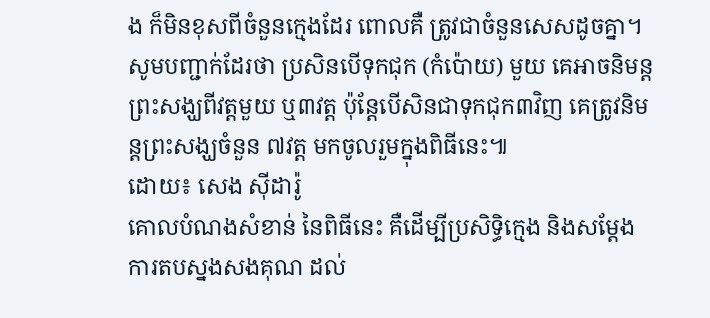ង ក៏មិនខុសពីចំនួនក្មេងដែរ ពោលគឺ ត្រូវជាចំនួនសេសដូចគ្នា។ សូមបញ្ជាក់ដែរថា ប្រសិនបើទុកជុក (កំប៉ោយ) មួយ គេអាចនិមន្តព្រះសង្ឃពីវត្តមួយ ឬ៣វត្ត ប៉ុន្តែបើសិនជាទុកជុក៣វិញ គេត្រូវនិមន្តព្រះសង្ឃចំនួន ៧វត្ត មកចូលរួមក្នុងពិធីនេះ៕
ដោយ៖ សេង ស៊ីដារ៉ូ
គោលបំណងសំខាន់ នៃពិធីនេះ គឺដើម្បីប្រសិទ្ធិក្មេង និងសម្តែងការតបស្នងសងគុណ ដល់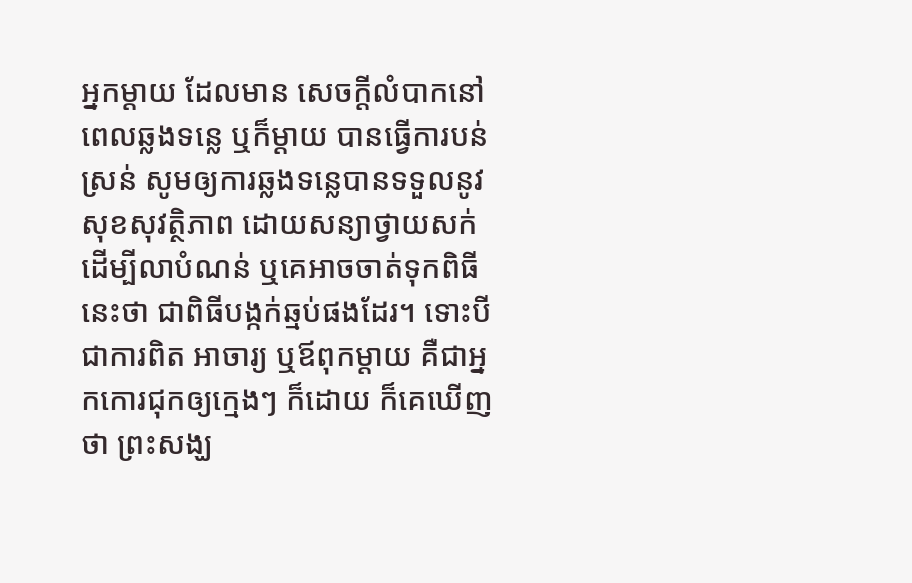អ្នកម្តាយ ដែលមាន សេចក្តីលំបាកនៅពេលឆ្លងទន្លេ ឬក៏ម្តាយ បានធ្វើការបន់ស្រន់ សូមឲ្យការឆ្លងទន្លេបានទទួលនូវសុខសុវត្ថិភាព ដោយសន្យាថ្វាយសក់ដើម្បីលាបំណន់ ឬគេអាចចាត់ទុកពិធីនេះថា ជាពិធីបង្កក់ឆ្មប់ផងដែរ។ ទោះបីជាការពិត អាចារ្យ ឬឪពុកម្តាយ គឺជាអ្នកកោរជុកឲ្យក្មេងៗ ក៏ដោយ ក៏គេឃើញថា ព្រះសង្ឃ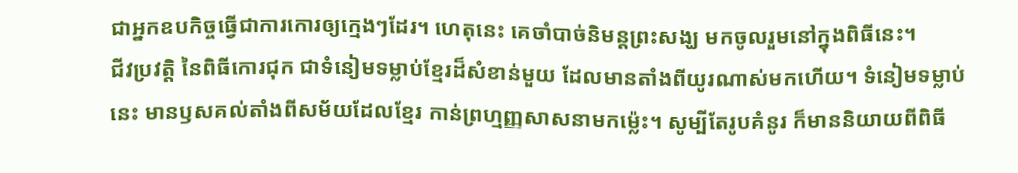ជាអ្នកឧបកិច្ចធ្វើជាការកោរឲ្យក្មេងៗដែរ។ ហេតុនេះ គេចាំបាច់និមន្តព្រះសង្ឃ មកចូលរួមនៅក្នុងពិធីនេះ។
ជីវប្រវត្តិ នៃពិធីកោរជុក ជាទំនៀមទម្លាប់ខ្មែរដ៏សំខាន់មួយ ដែលមានតាំងពីយូរណាស់មកហើយ។ ទំនៀមទម្លាប់នេះ មានឫសគល់តាំងពីសម័យដែលខ្មែរ កាន់ព្រហ្មញ្ញសាសនាមកម្ល៉េះ។ សូម្បីតែរូបគំនូរ ក៏មាននិយាយពីពិធី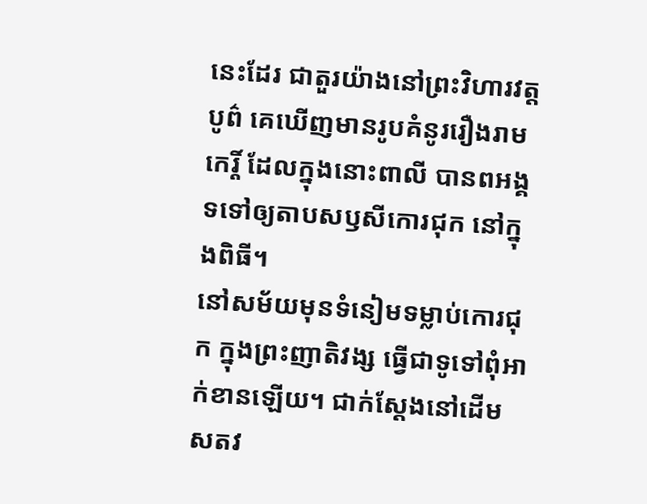នេះដែរ ជាតួរយ៉ាងនៅព្រះវិហារវត្តបូព៌ គេឃើញមានរូបគំនូររឿងរាមកេរ្តិ៍ ដែលក្នុងនោះពាលី បានពអង្គទទៅឲ្យតាបសឫសីកោរជុក នៅក្នុងពិធី។
នៅសម័យមុនទំនៀមទម្លាប់កោរជុក ក្នុងព្រះញាតិវង្ស ធ្វើជាទូទៅពុំអាក់ខានឡើយ។ ជាក់ស្តែងនៅដើម សតវ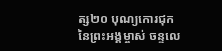ត្ស២០ បុណ្យកោរជុកនៃព្រះអង្គម្ចាស់ ចន្ទលេ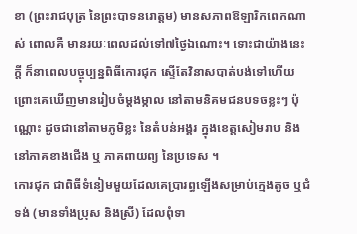ខា (ព្រះរាជបុត្រ នៃព្រះបាទនរោត្តម) មានសភាពឱឡារិកពេកណាស់ ពោលគឺ មានរយៈពេលដល់ទៅ៧ថ្ងៃឯណោះ។ ទោះជាយ៉ាងនេះក្តី ក៏នាពេលបច្ចុប្បន្នពិធីកោរជុក ស្ទើតែវិនាសបាត់បង់ទៅហើយ ព្រោះគេឃើញមានរៀបចំម្តងម្កាល នៅតាមនិគមជនបទចខ្លះៗ ប៉ុណ្ណោះ ដូចជានៅតាមភូមិខ្លះ នៃតំបន់អង្គរ ក្នុងខេត្តសៀមរាប និងនៅភាគខាងជើង ឬ ភាគពាយព្យ នៃប្រទេស ។
កោរជុក ជាពិធីទំនៀមមួយដែលគេប្រារព្ធឡើងសម្រាប់ក្មេងតូច ឬជំទង់ (មានទាំងប្រុស និងស្រី) ដែលពុំទា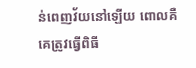ន់ពេញវ័យនៅឡើយ ពោលគឺ គេត្រូវធ្វើពិធី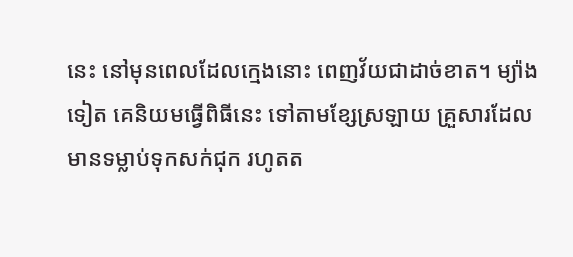នេះ នៅមុនពេលដែលក្មេងនោះ ពេញវ័យជាដាច់ខាត។ ម្យ៉ាងទៀត គេនិយមធ្វើពិធីនេះ ទៅតាមខ្សែស្រឡាយ គ្រួសារដែលមានទម្លាប់ទុកសក់ជុក រហូតត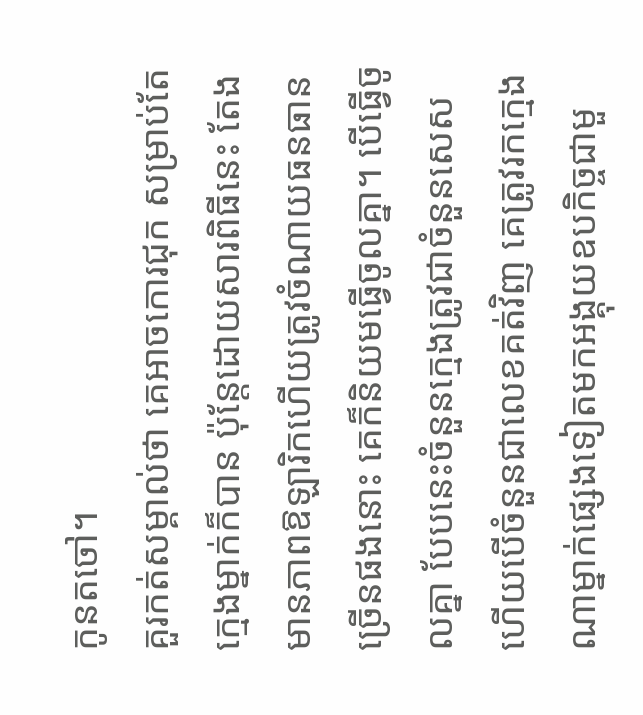កូនតចៅ។
គួរកត់សម្គាល់ថា គេអាចកោរជុក សម្រាប់តែក្មេងម្នាក់ក៏បាន ប៉ុន្តែដោយសារពិធីនេះ តែងមានភាពឱឡារិកហើយត្រូវចំណាយធនធានច្រើនផងនោះ គេក៏និយមធ្វើចូលគ្នា។ បើធ្វើចូលគ្នា បែបនេះចំនួនក្មេងត្រូវជាចំនួនសេស ហើយបើចំនួនជាលេខគត់វិញ គេត្រូវរកក្មេងណាម្នាក់ផ្សេងទៀតមកអង្គុយឧបកិច្ចជាមួ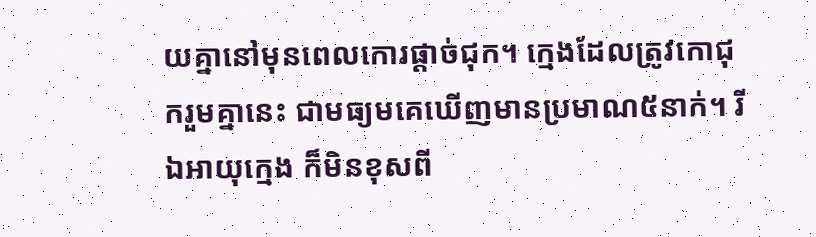យគ្នានៅមុនពេលកោរផ្តាច់ជុក។ ក្មេងដែលត្រូវកោជុករួមគ្នានេះ ជាមធ្យមគេឃើញមានប្រមាណ៥នាក់។ រីឯអាយុក្មេង ក៏មិនខុសពី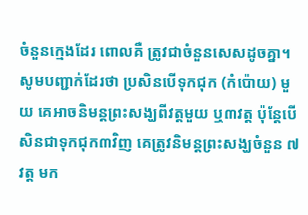ចំនួនក្មេងដែរ ពោលគឺ ត្រូវជាចំនួនសេសដូចគ្នា។ សូមបញ្ជាក់ដែរថា ប្រសិនបើទុកជុក (កំប៉ោយ) មួយ គេអាចនិមន្តព្រះសង្ឃពីវត្តមួយ ឬ៣វត្ត ប៉ុន្តែបើសិនជាទុកជុក៣វិញ គេត្រូវនិមន្តព្រះសង្ឃចំនួន ៧វត្ត មក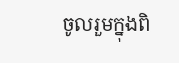ចូលរួមក្នុងពិ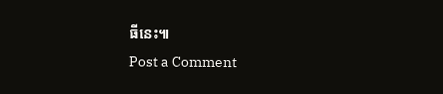ធីនេះ៕
Post a Comment